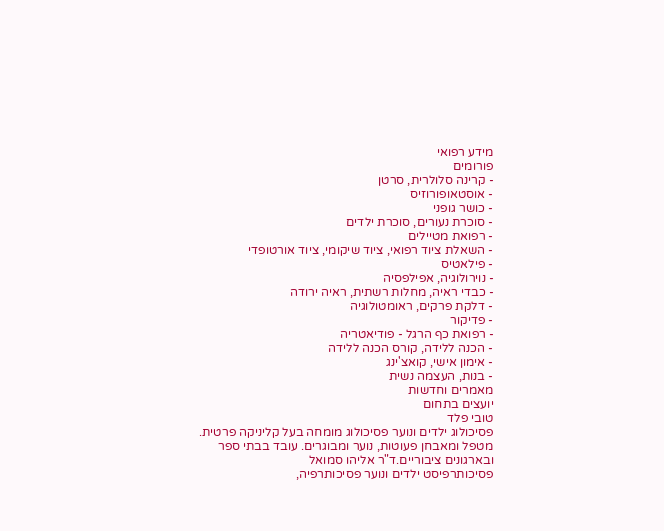מידע רפואי
פורומים
- קרינה סלולרית, סרטן
- אוסטאופורוזיס
- כושר גופני
- סוכרת נעורים, סוכרת ילדים
- רפואת מטיילים
- השאלת ציוד רפואי, ציוד שיקומי, ציוד אורטופדי
- פילאטיס
- נוירולוגיה, אפילפסיה
- כבדי ראיה, מחלות רשתית, ראיה ירודה
- דלקת פרקים, ראומטולוגיה
- פדיקור
- רפואת כף הרגל - פודיאטריה
- הכנה ללידה, קורס הכנה ללידה
- אימון אישי, קואצ'ינג
- בנות, העצמה נשית
מאמרים וחדשות
יועצים בתחום
טובי פלד
פסיכולוג ילדים ונוער פסיכולוג מומחה בעל קליניקה פרטית. מטפל ומאבחן פעוטות, נוער ומבוגרים. עובד בבתי ספר ובארגונים ציבוריים.ד"ר אליהו סמואל
פסיכותרפיסט ילדים ונוער פסיכותרפיה,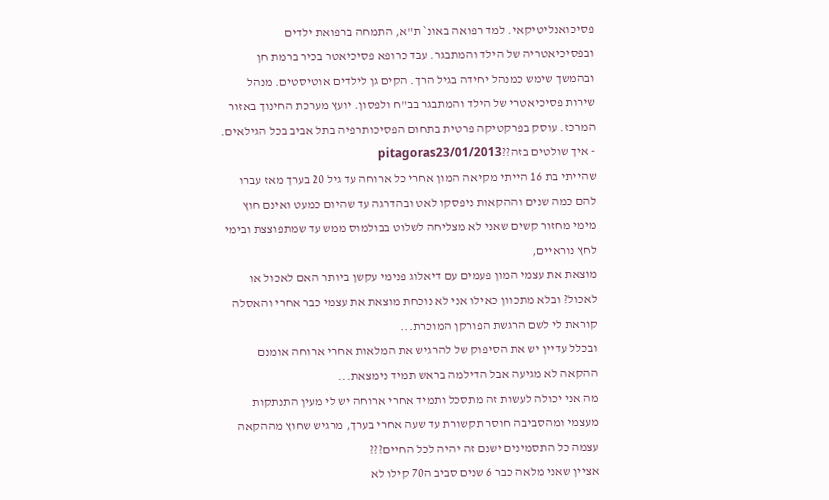פסיכואנליטיקאי. למד רפואה באונ` ת"א, התמחה ברפואת ילדים ובפסיכיאטריה של הילד והמתבגר. עבד כרופא פסיכיאטר בכיר ברמת חן ובהמשך שימש כמנהל יחידה בגיל הרך. הקים גן לילדים אוטיסטים. מנהל שירות פסיכיאטרי של הילד והמתבגר בב"ח ולפסון. יועץ מערכת החינוך באזור המרכז. עוסק בפרקטיקה פרטית בתחום הפסיכותרפיה בתל אביב בכל הגילאים.
- איך שולטים בזה??pitagoras23/01/2013
שהייתי בת 16 הייתי מקיאה המון אחרי כל ארוחה עד גיל 20 בערך מאז עברו להם כמה שנים וההקאות ניפסקו לאט ובהדרגה עד שהיום כמעט ואינם חוץ מימי מחזור קשים שאני לא מצליחה לשלוט בבולמוס ממש עד שמתפוצצת ובימי לחץ נוראיים,
מוצאת את עצמי המון פעמים עם דיאלוג פנימי עקשן ביותר האם לאכול או לאכול? ובלא מתכוון כאילו אני לא נוכחת מוצאת את עצמי כבר אחרי והאסלה קוראת לי לשם הרגשת הפורקן המוכרת...
ובכלל עדיין יש את הסיפוק של להרגיש את המלאות אחרי ארוחה אומנם ההקאה לא מגיעה אבל הדילמה בראש תמיד נימצאת...
מה אני יכולה לעשות זה מתסכל ותמיד אחרי ארוחה יש לי מעין התנתקות מעצמי ומהסביבה חוסר תקשורת עד שעה אחרי בערך, מרגיש שחוץ מההקאה עצמה כל התסמינים ישנם זה יהיה לכל החיים???
אציין שאני מלאה כבר 6 שנים סביב ה70 קילו לא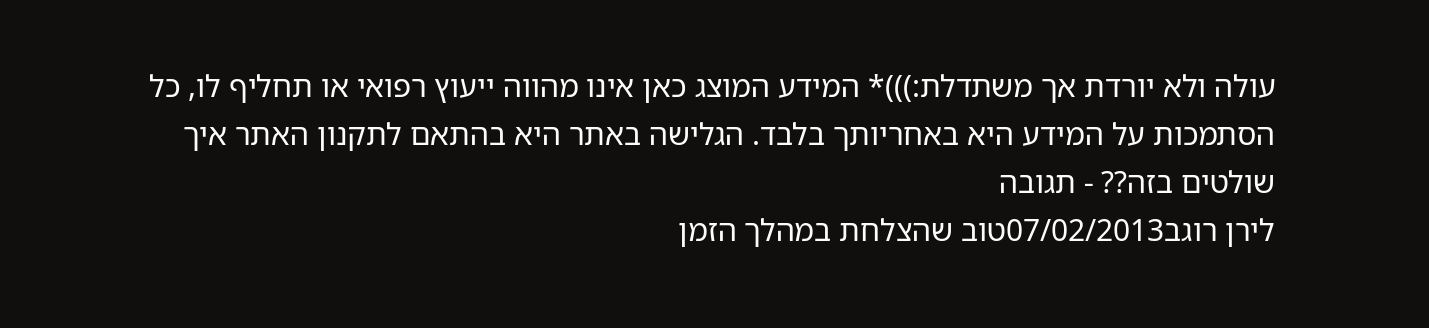עולה ולא יורדת אך משתדלת:)))* המידע המוצג כאן אינו מהווה ייעוץ רפואי או תחליף לו, כל הסתמכות על המידע היא באחריותך בלבד. הגלישה באתר היא בהתאם לתקנון האתר איך שולטים בזה?? - תגובה
לירן רוגב07/02/2013טוב שהצלחת במהלך הזמן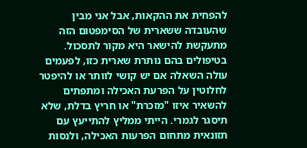להפחית את ההקאות, אבל אני מבין שהעובדה ששארית של הסימפטום הזה מתעקשת להישאר היא מקור לתסכול. בטיפולים בהם נותרת שארית כזו, לפעמים עולה השאלה אם יש קושי לוותר או להיפטר לחלוטין על הפרעת האכילה ומתפתים להשאיר איזו "מזכרת" או חריץ בדלת, שלא תיסגר לגמרי. הייתי ממליץ להתייעץ עם תזונאית מתחום הפרעות האכילה, ולנסות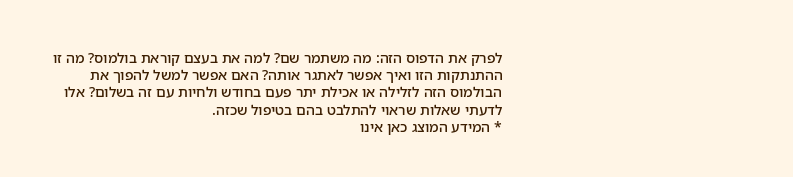לפרק את הדפוס הזה: מה משתמר שם? למה את בעצם קוראת בולמוס? מה זו ההתנתקות הזו ואיך אפשר לאתגר אותה? האם אפשר למשל להפוך את הבולמוס הזה לזלילה או אכילת יתר פעם בחודש ולחיות עם זה בשלום? אלו לדעתי שאלות שראוי להתלבט בהם בטיפול שכזה.
* המידע המוצג כאן אינו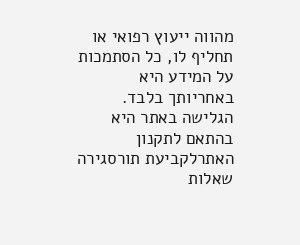מהווה ייעוץ רפואי או תחליף לו, כל הסתמכות על המידע היא באחריותך בלבד. הגלישה באתר היא בהתאם לתקנון האתרלקביעת תורסגירה
שאלות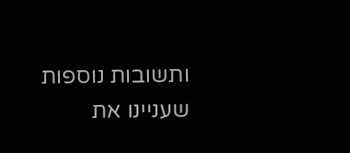ותשובות נוספות שעניינו את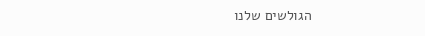הגולשים שלנו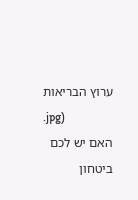ערוץ הבריאות
.jpg)
האם יש לכם ביטחון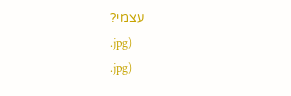עצמי?
.jpg)
.jpg)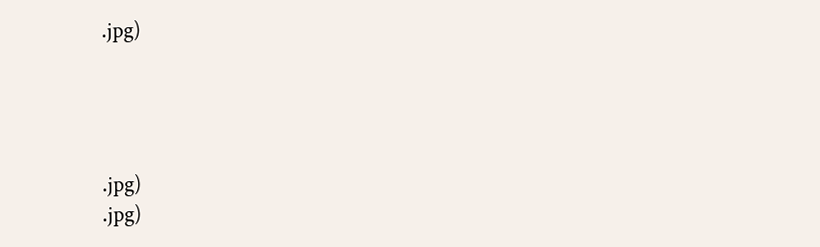.jpg)




.jpg)
.jpg)